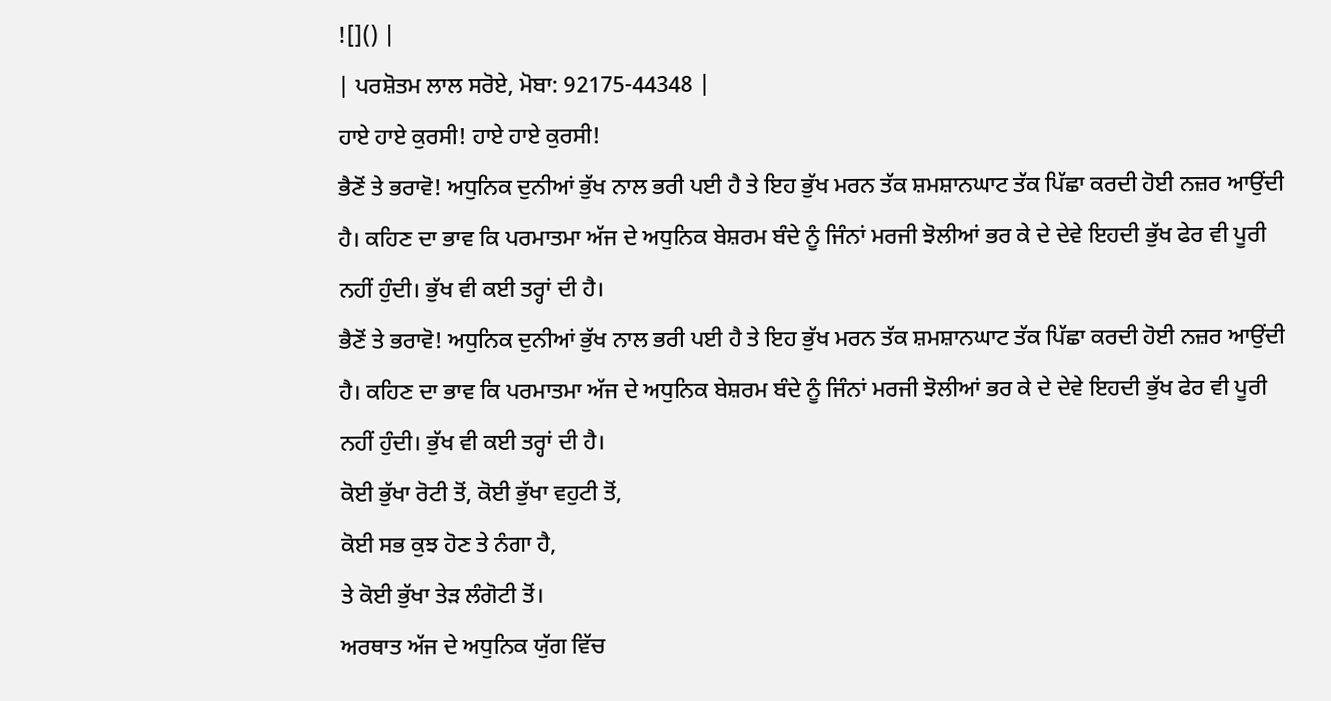![]() |
| ਪਰਸ਼ੋਤਮ ਲਾਲ ਸਰੋਏ, ਮੋਬਾ: 92175-44348 |
ਹਾਏ ਹਾਏ ਕੁਰਸੀ! ਹਾਏ ਹਾਏ ਕੁਰਸੀ!
ਭੈਣੋਂ ਤੇ ਭਰਾਵੋ! ਅਧੁਨਿਕ ਦੁਨੀਆਂ ਭੁੱਖ ਨਾਲ ਭਰੀ ਪਈ ਹੈ ਤੇ ਇਹ ਭੁੱਖ ਮਰਨ ਤੱਕ ਸ਼ਮਸ਼ਾਨਘਾਟ ਤੱਕ ਪਿੱਛਾ ਕਰਦੀ ਹੋਈ ਨਜ਼ਰ ਆਉਂਦੀ ਹੈ। ਕਹਿਣ ਦਾ ਭਾਵ ਕਿ ਪਰਮਾਤਮਾ ਅੱਜ ਦੇ ਅਧੁਨਿਕ ਬੇਸ਼ਰਮ ਬੰਦੇ ਨੂੰ ਜਿੰਨਾਂ ਮਰਜੀ ਝੋਲੀਆਂ ਭਰ ਕੇ ਦੇ ਦੇਵੇ ਇਹਦੀ ਭੁੱਖ ਫੇਰ ਵੀ ਪੂਰੀ ਨਹੀਂ ਹੁੰਦੀ। ਭੁੱਖ ਵੀ ਕਈ ਤਰ੍ਹਾਂ ਦੀ ਹੈ।
ਭੈਣੋਂ ਤੇ ਭਰਾਵੋ! ਅਧੁਨਿਕ ਦੁਨੀਆਂ ਭੁੱਖ ਨਾਲ ਭਰੀ ਪਈ ਹੈ ਤੇ ਇਹ ਭੁੱਖ ਮਰਨ ਤੱਕ ਸ਼ਮਸ਼ਾਨਘਾਟ ਤੱਕ ਪਿੱਛਾ ਕਰਦੀ ਹੋਈ ਨਜ਼ਰ ਆਉਂਦੀ ਹੈ। ਕਹਿਣ ਦਾ ਭਾਵ ਕਿ ਪਰਮਾਤਮਾ ਅੱਜ ਦੇ ਅਧੁਨਿਕ ਬੇਸ਼ਰਮ ਬੰਦੇ ਨੂੰ ਜਿੰਨਾਂ ਮਰਜੀ ਝੋਲੀਆਂ ਭਰ ਕੇ ਦੇ ਦੇਵੇ ਇਹਦੀ ਭੁੱਖ ਫੇਰ ਵੀ ਪੂਰੀ ਨਹੀਂ ਹੁੰਦੀ। ਭੁੱਖ ਵੀ ਕਈ ਤਰ੍ਹਾਂ ਦੀ ਹੈ।
ਕੋਈ ਭੁੱਖਾ ਰੋਟੀ ਤੋਂ, ਕੋਈ ਭੁੱਖਾ ਵਹੁਟੀ ਤੋਂ,
ਕੋਈ ਸਭ ਕੁਝ ਹੋਣ ਤੇ ਨੰਗਾ ਹੈ,
ਤੇ ਕੋਈ ਭੁੱਖਾ ਤੇੜ ਲੰਗੋਟੀ ਤੋਂ।
ਅਰਥਾਤ ਅੱਜ ਦੇ ਅਧੁਨਿਕ ਯੁੱਗ ਵਿੱਚ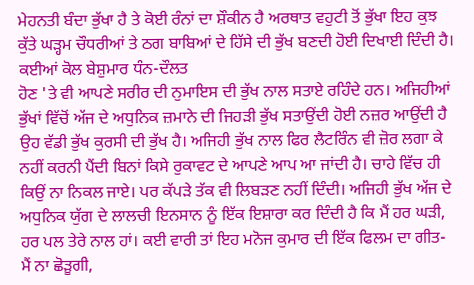ਮੇਹਨਤੀ ਬੰਦਾ ਭੁੱਖਾ ਹੈ ਤੇ ਕੋਈ ਰੰਨਾਂ ਦਾ ਸ਼ੌਕੀਨ ਹੈ ਅਰਥਾਤ ਵਹੁਟੀ ਤੋਂ ਭੁੱਖਾ ਇਹ ਕੁਝ ਕੁੱਤੇ ਘੜ੍ਹਮ ਚੌਧਰੀਆਂ ਤੇ ਠਗ ਬਾਬਿਆਂ ਦੇ ਹਿੱਸੇ ਦੀ ਭੁੱਖ ਬਣਦੀ ਹੋਈ ਦਿਖਾਈ ਦਿੰਦੀ ਹੈ। ਕਈਆਂ ਕੋਲ ਬੇਸ਼ੁਮਾਰ ਧੰਨ-ਦੌਲਤ
ਹੋਣ 'ਤੇ ਵੀ ਆਪਣੇ ਸਰੀਰ ਦੀ ਨੁਮਾਇਸ ਦੀ ਭੁੱਖ ਨਾਲ ਸਤਾਏ ਰਹਿੰਦੇ ਹਨ। ਅਜਿਹੀਆਂ ਭੁੱਖਾਂ ਵਿੱਚੋਂ ਅੱਜ ਦੇ ਅਧੁਨਿਕ ਜ਼ਮਾਨੇ ਦੀ ਜਿਹੜੀ ਭੁੱਖ ਸਤਾਉਂਦੀ ਹੋਈ ਨਜ਼ਰ ਆਉਂਦੀ ਹੈ ਉਹ ਵੱਡੀ ਭੁੱਖ ਕੁਰਸੀ ਦੀ ਭੁੱਖ ਹੈ। ਅਜਿਹੀ ਭੁੱਖ ਨਾਲ ਫਿਰ ਲੈਟਰਿੰਨ ਵੀ ਜ਼ੋਰ ਲਗਾ ਕੇ ਨਹੀਂ ਕਰਨੀ ਪੈਂਦੀ ਬਿਨਾਂ ਕਿਸੇ ਰੁਕਾਵਟ ਦੇ ਆਪਣੇ ਆਪ ਆ ਜਾਂਦੀ ਹੈ। ਚਾਹੇ ਵਿੱਚ ਹੀ ਕਿਉਂ ਨਾ ਨਿਕਲ ਜਾਏ। ਪਰ ਕੱਪੜੇ ਤੱਕ ਵੀ ਲਿਬੜਣ ਨਹੀਂ ਦਿੰਦੀ। ਅਜਿਹੀ ਭੁੱਖ ਅੱਜ ਦੇ ਅਧੁਨਿਕ ਯੁੱਗ ਦੇ ਲਾਲਚੀ ਇਨਸਾਨ ਨੂੰ ਇੱਕ ਇਸ਼ਾਰਾ ਕਰ ਦਿੰਦੀ ਹੈ ਕਿ ਮੈਂ ਹਰ ਘੜੀ, ਹਰ ਪਲ ਤੇਰੇ ਨਾਲ ਹਾਂ। ਕਈ ਵਾਰੀ ਤਾਂ ਇਹ ਮਨੋਜ ਕੁਮਾਰ ਦੀ ਇੱਕ ਫਿਲਮ ਦਾ ਗੀਤ-
ਮੈਂ ਨਾ ਛੋੜੂਗੀ,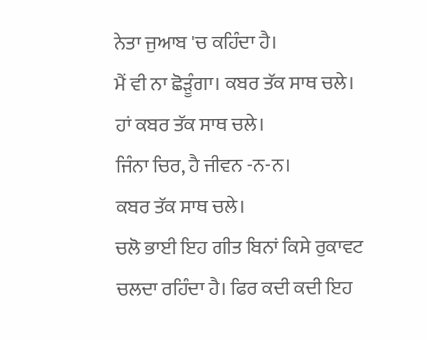ਨੇਤਾ ਜੁਆਬ 'ਚ ਕਹਿੰਦਾ ਹੈ।
ਮੈਂ ਵੀ ਨਾ ਛੋੜੂੰਗਾ। ਕਬਰ ਤੱਕ ਸਾਥ ਚਲੇ।
ਹਾਂ ਕਬਰ ਤੱਕ ਸਾਥ ਚਲੇ।
ਜਿੰਨਾ ਚਿਰ, ਹੈ ਜੀਵਨ -ਨ-ਨ।
ਕਬਰ ਤੱਕ ਸਾਥ ਚਲੇ।
ਚਲੋ ਭਾਈ ਇਹ ਗੀਤ ਬਿਨਾਂ ਕਿਸੇ ਰੁਕਾਵਟ ਚਲਦਾ ਰਹਿੰਦਾ ਹੈ। ਫਿਰ ਕਦੀ ਕਦੀ ਇਹ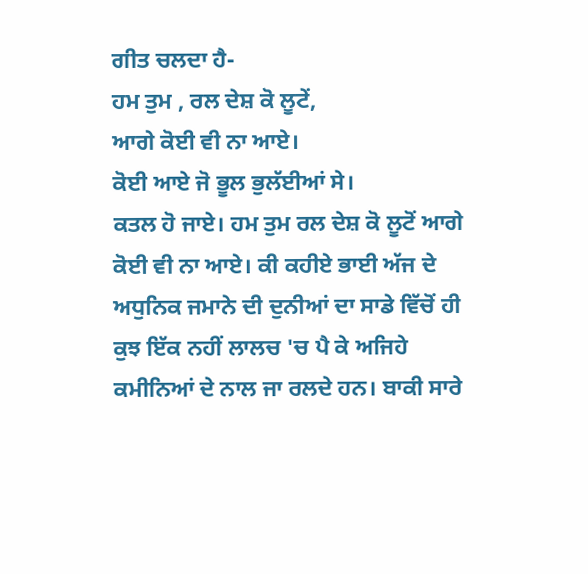ਗੀਤ ਚਲਦਾ ਹੈ-
ਹਮ ਤੁਮ , ਰਲ ਦੇਸ਼ ਕੋ ਲੂਟੇਂ,
ਆਗੇ ਕੋਈ ਵੀ ਨਾ ਆਏ।
ਕੋਈ ਆਏ ਜੋ ਭੂਲ ਭੁਲੱਈਆਂ ਸੇ।
ਕਤਲ ਹੋ ਜਾਏ। ਹਮ ਤੁਮ ਰਲ ਦੇਸ਼ ਕੋ ਲੂਟੋਂ ਆਗੇ ਕੋਈ ਵੀ ਨਾ ਆਏ। ਕੀ ਕਹੀਏ ਭਾਈ ਅੱਜ ਦੇ ਅਧੁਨਿਕ ਜਮਾਨੇ ਦੀ ਦੁਨੀਆਂ ਦਾ ਸਾਡੇ ਵਿੱਚੋਂ ਹੀ ਕੁਝ ਇੱਕ ਨਹੀਂ ਲਾਲਚ 'ਚ ਪੈ ਕੇ ਅਜਿਹੇ ਕਮੀਨਿਆਂ ਦੇ ਨਾਲ ਜਾ ਰਲਦੇ ਹਨ। ਬਾਕੀ ਸਾਰੇ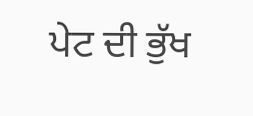ਪੇਟ ਦੀ ਭੁੱਖ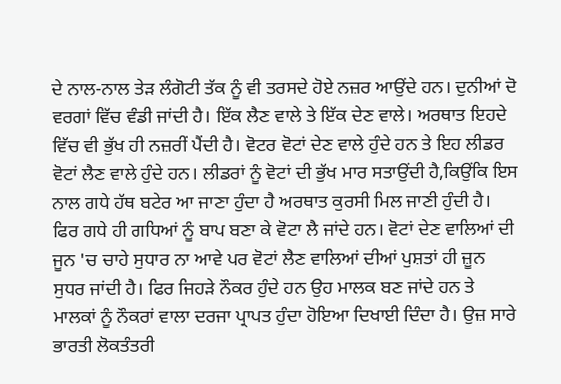ਦੇ ਨਾਲ-ਨਾਲ ਤੇੜ ਲੰਗੋਟੀ ਤੱਕ ਨੂੰ ਵੀ ਤਰਸਦੇ ਹੋਏ ਨਜ਼ਰ ਆਉਂਦੇ ਹਨ। ਦੁਨੀਆਂ ਦੋ ਵਰਗਾਂ ਵਿੱਚ ਵੰਡੀ ਜਾਂਦੀ ਹੈ। ਇੱਕ ਲੈਣ ਵਾਲੇ ਤੇ ਇੱਕ ਦੇਣ ਵਾਲੇ। ਅਰਥਾਤ ਇਹਦੇ ਵਿੱਚ ਵੀ ਭੁੱਖ ਹੀ ਨਜ਼ਰੀਂ ਪੈਂਦੀ ਹੈ। ਵੋਟਰ ਵੋਟਾਂ ਦੇਣ ਵਾਲੇ ਹੁੰਦੇ ਹਨ ਤੇ ਇਹ ਲੀਡਰ ਵੋਟਾਂ ਲੈਣ ਵਾਲੇ ਹੁੰਦੇ ਹਨ। ਲੀਡਰਾਂ ਨੂੰ ਵੋਟਾਂ ਦੀ ਭੁੱਖ ਮਾਰ ਸਤਾਉਂਦੀ ਹੈ,ਕਿਉਂਕਿ ਇਸ ਨਾਲ ਗਧੇ ਹੱਥ ਬਟੇਰ ਆ ਜਾਣਾ ਹੁੰਦਾ ਹੈ ਅਰਥਾਤ ਕੁਰਸੀ ਮਿਲ ਜਾਣੀ ਹੁੰਦੀ ਹੈ। ਫਿਰ ਗਧੇ ਹੀ ਗਧਿਆਂ ਨੂੰ ਬਾਪ ਬਣਾ ਕੇ ਵੋਟਾ ਲੈ ਜਾਂਦੇ ਹਨ। ਵੋਟਾਂ ਦੇਣ ਵਾਲਿਆਂ ਦੀ ਜੂਨ 'ਚ ਚਾਹੇ ਸੁਧਾਰ ਨਾ ਆਵੇ ਪਰ ਵੋਟਾਂ ਲੈਣ ਵਾਲਿਆਂ ਦੀਆਂ ਪੁਸ਼ਤਾਂ ਹੀ ਜ਼ੂਨ ਸੁਧਰ ਜਾਂਦੀ ਹੈ। ਫਿਰ ਜਿਹੜੇ ਨੌਕਰ ਹੁੰਦੇ ਹਨ ਉਹ ਮਾਲਕ ਬਣ ਜਾਂਦੇ ਹਨ ਤੇ ਮਾਲਕਾਂ ਨੂੰ ਨੌਕਰਾਂ ਵਾਲਾ ਦਰਜਾ ਪ੍ਰਾਪਤ ਹੁੰਦਾ ਹੋਇਆ ਦਿਖਾਈ ਦਿੰਦਾ ਹੈ। ਉਜ਼ ਸਾਰੇ ਭਾਰਤੀ ਲੋਕਤੰਤਰੀ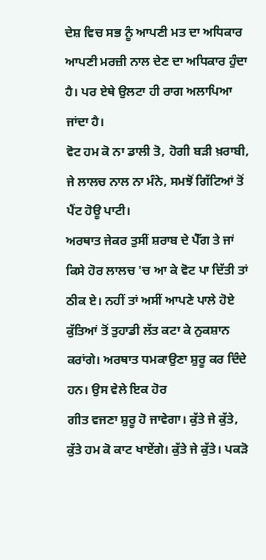ਦੇਸ਼ ਵਿਚ ਸਭ ਨੂੰ ਆਪਣੀ ਮਤ ਦਾ ਅਧਿਕਾਰ ਆਪਣੀ ਮਰਜ਼ੀ ਨਾਲ ਦੇਣ ਦਾ ਅਧਿਕਾਰ ਹੁੰਦਾ ਹੈ। ਪਰ ਏਥੇ ਉਲਟਾ ਹੀ ਰਾਗ ਅਲਾਪਿਆ ਜਾਂਦਾ ਹੈ।
ਵੋਟ ਹਮ ਕੋ ਨਾ ਡਾਲੀ ਤੋ, ਹੋਗੀ ਬੜੀ ਖ਼ਰਾਬੀ,
ਜੇ ਲਾਲਚ ਨਾਲ ਨਾ ਮੰਨੇ, ਸਮਝੋਂ ਗਿੱਟਿਆਂ ਤੋਂ ਪੈਂਟ ਹੋਊ ਪਾਟੀ।
ਅਰਥਾਤ ਜੇਕਰ ਤੁਸੀਂ ਸ਼ਰਾਬ ਦੇ ਪੈੱਗ ਤੇ ਜਾਂ ਕਿਸੇ ਹੋਰ ਲਾਲਚ 'ਚ ਆ ਕੇ ਵੋਟ ਪਾ ਦਿੱਤੀ ਤਾਂ ਠੀਕ ਏ। ਨਹੀਂ ਤਾਂ ਅਸੀਂ ਆਪਣੇ ਪਾਲੇ ਹੋਏ ਕੁੱਤਿਆਂ ਤੋਂ ਤੁਹਾਡੀ ਲੱਤ ਕਟਾ ਕੇ ਨੁਕਸ਼ਾਨ ਕਰਾਂਗੇ। ਅਰਥਾਤ ਧਮਕਾਉਣਾ ਸ਼ੁਰੂ ਕਰ ਦਿੰਦੇ ਹਨ। ਉਸ ਵੇਲੇ ਇਕ ਹੋਰ
ਗੀਤ ਵਜਣਾ ਸ਼ੁਰੂ ਹੋ ਜਾਵੇਗਾ। ਕੁੱਤੇ ਜੇ ਕੁੱਤੇ, ਕੁੱਤੇ ਹਮ ਕੋ ਕਾਟ ਖਾਏਂਗੇ। ਕੁੱਤੇ ਜੇ ਕੁੱਤੇ। ਪਕੜੋ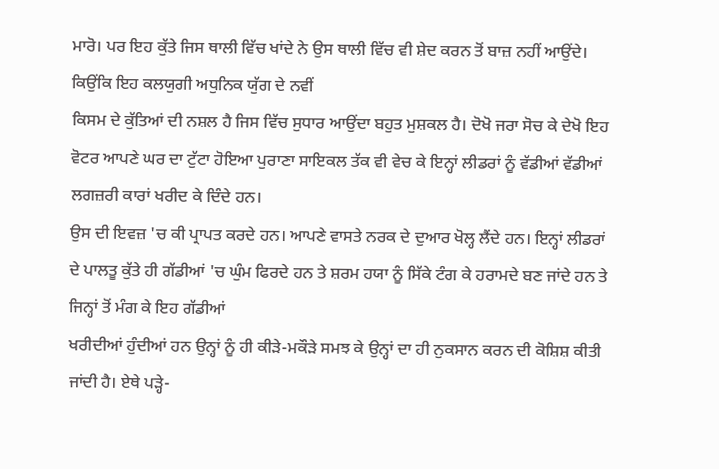ਮਾਰੋ। ਪਰ ਇਹ ਕੁੱਤੇ ਜਿਸ ਥਾਲੀ ਵਿੱਚ ਖਾਂਦੇ ਨੇ ਉਸ ਥਾਲੀ ਵਿੱਚ ਵੀ ਸ਼ੇਦ ਕਰਨ ਤੋਂ ਬਾਜ਼ ਨਹੀਂ ਆਉਂਦੇ। ਕਿਉਂਕਿ ਇਹ ਕਲਯੁਗੀ ਅਧੁਨਿਕ ਯੁੱਗ ਦੇ ਨਵੀਂ
ਕਿਸਮ ਦੇ ਕੁੱਤਿਆਂ ਦੀ ਨਸ਼ਲ ਹੈ ਜਿਸ ਵਿੱਚ ਸੁਧਾਰ ਆਉਂਦਾ ਬਹੁਤ ਮੁਸ਼ਕਲ ਹੈ। ਦੋਖੋ ਜਰਾ ਸੋਚ ਕੇ ਦੇਖੋ ਇਹ ਵੋਟਰ ਆਪਣੇ ਘਰ ਦਾ ਟੁੱਟਾ ਹੋਇਆ ਪੁਰਾਣਾ ਸਾਇਕਲ ਤੱਕ ਵੀ ਵੇਚ ਕੇ ਇਨ੍ਹਾਂ ਲੀਡਰਾਂ ਨੂੰ ਵੱਡੀਆਂ ਵੱਡੀਆਂ ਲਗਜ਼ਰੀ ਕਾਰਾਂ ਖਰੀਦ ਕੇ ਦਿੰਦੇ ਹਨ।
ਉਸ ਦੀ ਇਵਜ਼ 'ਚ ਕੀ ਪ੍ਰਾਪਤ ਕਰਦੇ ਹਨ। ਆਪਣੇ ਵਾਸਤੇ ਨਰਕ ਦੇ ਦੁਆਰ ਖੋਲ੍ਹ ਲੈਂਦੇ ਹਨ। ਇਨ੍ਹਾਂ ਲੀਡਰਾਂ ਦੇ ਪਾਲਤੂ ਕੁੱਤੇ ਹੀ ਗੱਡੀਆਂ 'ਚ ਘੁੰਮ ਫਿਰਦੇ ਹਨ ਤੇ ਸ਼ਰਮ ਹਯਾ ਨੂੰ ਸਿੱਕੇ ਟੰਗ ਕੇ ਹਰਾਮਦੇ ਬਣ ਜਾਂਦੇ ਹਨ ਤੇ ਜਿਨ੍ਹਾਂ ਤੋਂ ਮੰਗ ਕੇ ਇਹ ਗੱਡੀਆਂ
ਖਰੀਦੀਆਂ ਹੁੰਦੀਆਂ ਹਨ ਉਨ੍ਹਾਂ ਨੂੰ ਹੀ ਕੀੜੇ-ਮਕੌੜੇ ਸਮਝ ਕੇ ਉਨ੍ਹਾਂ ਦਾ ਹੀ ਨੁਕਸਾਨ ਕਰਨ ਦੀ ਕੋਸ਼ਿਸ਼ ਕੀਤੀ ਜਾਂਦੀ ਹੈ। ਏਥੇ ਪੜ੍ਹੇ-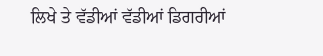ਲਿਖੇ ਤੇ ਵੱਡੀਆਂ ਵੱਡੀਆਂ ਡਿਗਰੀਆਂ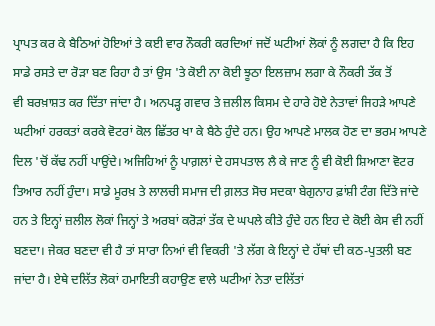ਪ੍ਰਾਪਤ ਕਰ ਕੇ ਬੈਠਿਆਂ ਹੋਇਆਂ ਤੇ ਕਈ ਵਾਰ ਨੌਕਰੀ ਕਰਦਿਆਂ ਜਦੋਂ ਘਟੀਆਂ ਲੋਕਾਂ ਨੂੰ ਲਗਦਾ ਹੈ ਕਿ ਇਹ ਸਾਡੇ ਰਸਤੇ ਦਾ ਰੋੜਾ ਬਣ ਰਿਹਾ ਹੈ ਤਾਂ ਉਸ 'ਤੇ ਕੋਈ ਨਾ ਕੋਈ ਝੂਠਾ ਇਲਜ਼ਾਮ ਲਗਾ ਕੇ ਨੌਕਰੀ ਤੱਕ ਤੋਂ
ਵੀ ਬਰਖ਼ਾਸ਼ਤ ਕਰ ਦਿੱਤਾ ਜਾਂਦਾ ਹੈ। ਅਨਪੜ੍ਹ ਗਵਾਰ ਤੇ ਜ਼ਲੀਲ ਕਿਸਮ ਦੇ ਹਾਰੇ ਹੋਏ ਨੇਤਾਵਾਂ ਜਿਹੜੇ ਆਪਣੇ ਘਟੀਆਂ ਹਰਕਤਾਂ ਕਰਕੇ ਵੋਟਰਾਂ ਕੋਲ ਛਿੱਤਰ ਖਾ ਕੇ ਬੈਠੇ ਹੁੰਦੇ ਹਨ। ਉਹ ਆਪਣੇ ਮਾਲਕ ਹੋਣ ਦਾ ਭਰਮ ਆਪਣੇ ਦਿਲ 'ਚੋਂ ਕੱਢ ਨਹੀਂ ਪਾਉਂਦੇ। ਅਜਿਹਿਆਂ ਨੂੰ ਪਾਗ਼ਲਾਂ ਦੇ ਹਸਪਤਾਲ ਲੈ ਕੇ ਜਾਣ ਨੂੰ ਵੀ ਕੋਈ ਸ਼ਿਆਣਾ ਵੋਟਰ ਤਿਆਰ ਨਹੀਂ ਹੁੰਦਾ। ਸਾਡੇ ਮੂਰਖ਼ ਤੇ ਲਾਲਚੀ ਸਮਾਜ ਦੀ ਗ਼ਲਤ ਸੋਚ ਸਦਕਾ ਬੇਗੁਨਾਹ ਫ਼ਾਂਸ਼ੀ ਟੰਗ ਦਿੱਤੇ ਜਾਂਦੇ ਹਨ ਤੇ ਇਨ੍ਹਾਂ ਜ਼ਲੀਲ ਲੋਕਾਂ ਜਿਨ੍ਹਾਂ ਤੇ ਅਰਬਾਂ ਕਰੋੜਾਂ ਤੱਕ ਦੇ ਘਪਲੇ ਕੀਤੇ ਹੁੰਦੇ ਹਨ ਇਹ ਦੇ ਕੋਈ ਕੇਸ ਵੀ ਨਹੀਂ ਬਣਦਾ। ਜੇਕਰ ਬਣਦਾ ਵੀ ਹੈ ਤਾਂ ਸਾਰਾ ਨਿਆਂ ਵੀ ਵਿਕਰੀ 'ਤੇ ਲੱਗ ਕੇ ਇਨ੍ਹਾਂ ਦੇ ਹੱਥਾਂ ਦੀ ਕਠ-ਪੁਤਲੀ ਬਣ ਜਾਂਦਾ ਹੈ। ਏਥੇ ਦਲਿੱਤ ਲੋਕਾਂ ਹਮਾਇਤੀ ਕਹਾਉਣ ਵਾਲੇ ਘਟੀਆਂ ਨੇਤਾ ਦਲਿੱਤਾਂ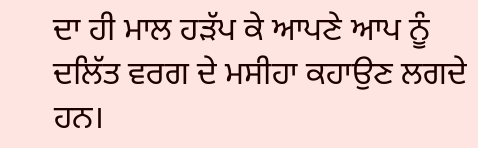ਦਾ ਹੀ ਮਾਲ ਹੜੱਪ ਕੇ ਆਪਣੇ ਆਪ ਨੂੰ ਦਲਿੱਤ ਵਰਗ ਦੇ ਮਸੀਹਾ ਕਹਾਉਣ ਲਗਦੇ ਹਨ।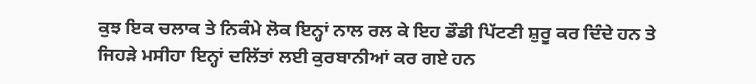ਕੁਝ ਇਕ ਚਲਾਕ ਤੇ ਨਿਕੰਮੇ ਲੋਕ ਇਨ੍ਹਾਂ ਨਾਲ ਰਲ ਕੇ ਇਹ ਡੌਡੀ ਪਿੱਟਣੀ ਸ਼ੁਰੂ ਕਰ ਦਿੰਦੇ ਹਨ ਤੇ ਜਿਹੜੇ ਮਸੀਹਾ ਇਨ੍ਹਾਂ ਦਲਿੱਤਾਂ ਲਈ ਕੁਰਬਾਨੀਆਂ ਕਰ ਗਏ ਹਨ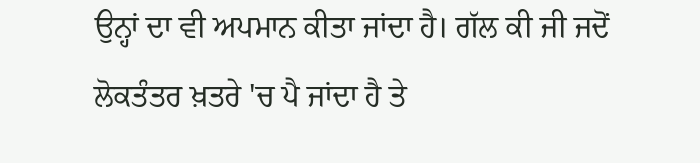ਉਨ੍ਹਾਂ ਦਾ ਵੀ ਅਪਮਾਨ ਕੀਤਾ ਜਾਂਦਾ ਹੈ। ਗੱਲ ਕੀ ਜੀ ਜਦੋਂ ਲੋਕਤੰਤਰ ਖ਼ਤਰੇ 'ਚ ਪੈ ਜਾਂਦਾ ਹੈ ਤੇ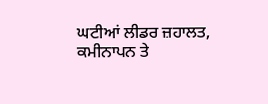ਘਟੀਆਂ ਲੀਡਰ ਜ਼ਹਾਲਤ, ਕਮੀਨਾਪਨ ਤੇ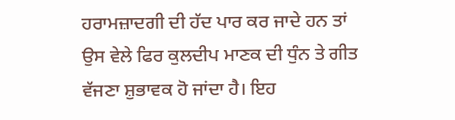ਹਰਾਮਜ਼ਾਦਗੀ ਦੀ ਹੱਦ ਪਾਰ ਕਰ ਜਾਦੇ ਹਨ ਤਾਂ ਉਸ ਵੇਲੇ ਫਿਰ ਕੁਲਦੀਪ ਮਾਣਕ ਦੀ ਧੁੰਨ ਤੇ ਗੀਤ ਵੱਜਣਾ ਸ਼ੁਭਾਵਕ ਹੋ ਜਾਂਦਾ ਹੈ। ਇਹ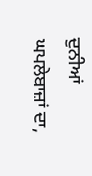ਦੁਨੀਆਂ ਘਪਲੇਬਾਜ਼ਾਂ ਦਾ,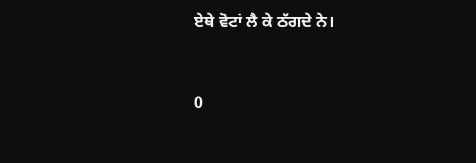ਏਥੇ ਵੋਟਾਂ ਲੈ ਕੇ ਠੱਗਦੇ ਨੇ।


0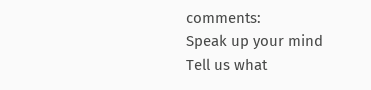comments:
Speak up your mind
Tell us what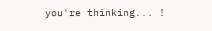you're thinking... !